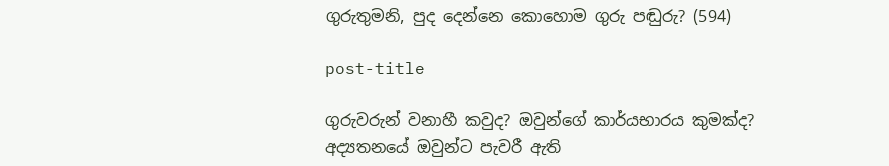ගුරුතුමනි, පුද දෙන්නෙ කොහොම ගුරු පඬුරු? (594)

post-title

ගුරුවරුන් වනාහී කවුද? ඔවුන්ගේ කාර්යභාරය කුමක්ද? අද්‍යතනයේ ඔවුන්ට පැවරී ඇති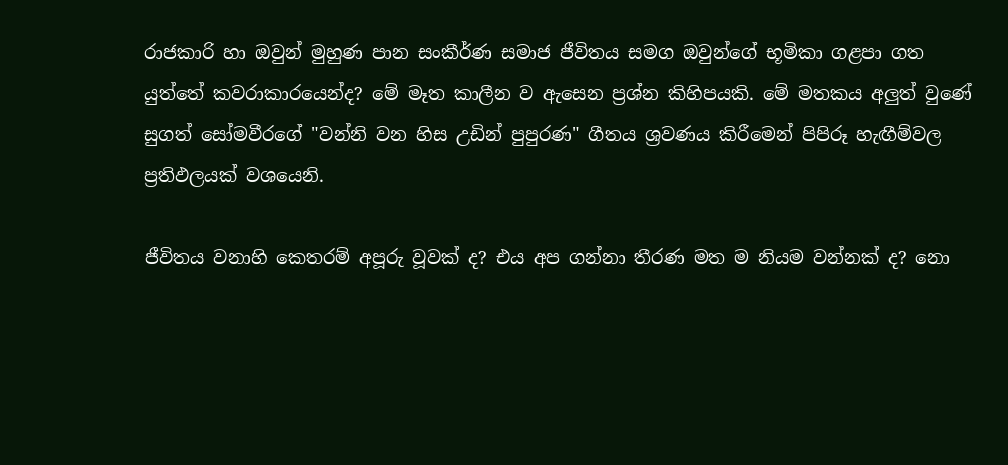රාජකාරි හා ඔවුන් මුහුණ පාන සංකීර්ණ සමාජ ජීවිතය සමග ඔවුන්ගේ භූමිකා ගළපා ගත යුත්තේ කවරාකාරයෙන්ද? මේ මෑත කාලීන ව ඇසෙන ප්‍රශ්න කිහිපයකි. මේ මතකය අලුත් වුණේ සුගත් සෝමවීරගේ "වන්නි වන හිස උඩින් පුපුරණ" ගීතය ශ්‍රවණය කිරීමෙන් පිපිරූ හැඟීම්වල ප්‍රතිඵලයක් වශයෙනි.

ජීවිතය වනාහි කෙතරම් අපූරු වූවක් ද? එය අප ගන්නා තීරණ මත ම නියම වන්නක් ද? නො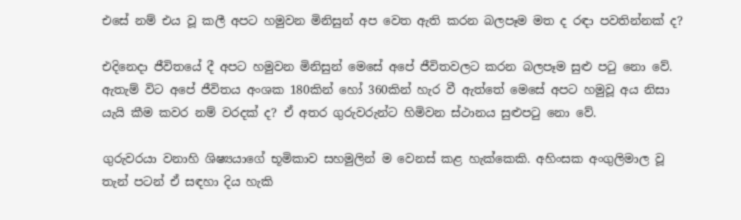එසේ නම් එය වූ කලී අපට හමුවන මිනිසුන් අප වෙත ඇති කරන බලපෑම මත ද රඳා පවතින්නක් ද?

එදිනෙදා ජීවිතයේ දී අපට හමුවන මිනිසුන් මෙසේ අපේ ජීවිතවලට කරන බලපෑම සුළු පටු නො වේ. ඇතැම් විට අපේ ජීවිතය අංශක 180කින් හෝ 360කින් හැර වී ඇත්තේ මෙසේ අපට හමුවූ අය නිසා යැයි කීම කවර නම් වරදක් ද? ඒ අතර ගුරුවරුන්ට හිමිවන ස්ථානය සුළුපටු නො වේ.

ගුරුවරයා වනාහි ශිෂ්‍යයාගේ භූමිකාව සහමුලින් ම වෙනස් කළ හැක්කෙකි. අහිංසක අංගුලිමාල වූ තැන් පටන් ඒ සඳහා දිය හැකි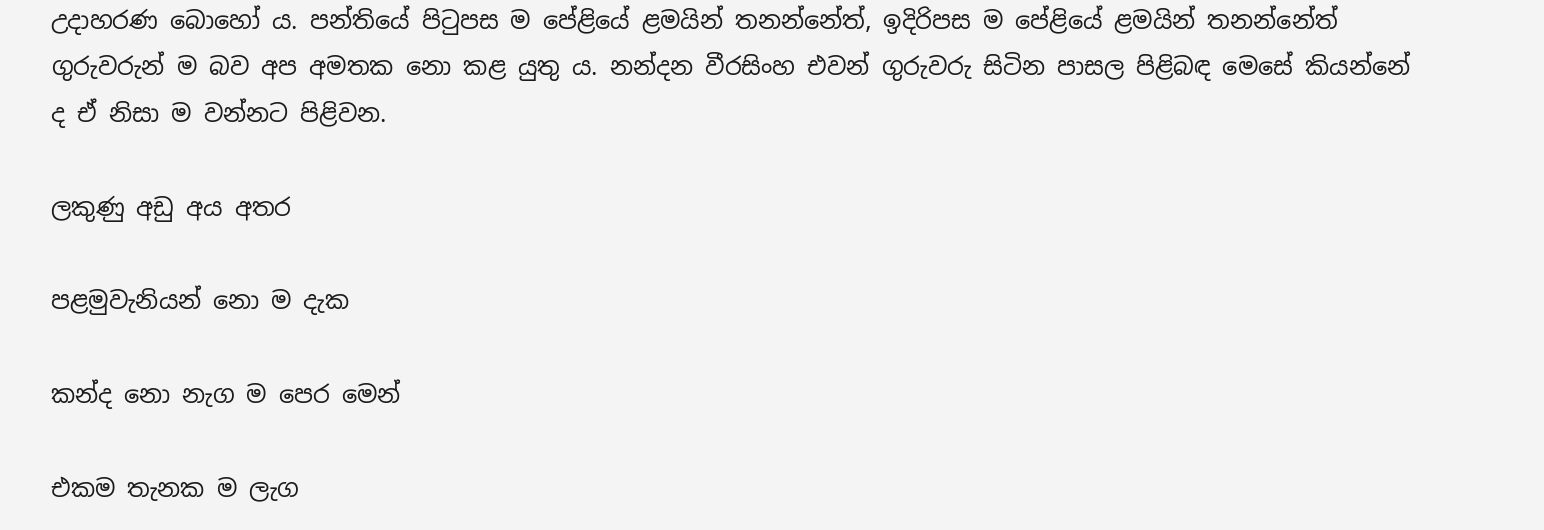උදාහරණ බොහෝ ය. පන්තියේ පිටුපස ම පේළියේ ළමයින් තනන්නේත්, ඉදිරිපස ම පේළියේ ළමයින් තනන්නේත් ගුරුවරුන් ම බව අප අමතක නො කළ යුතු ය. නන්දන වීරසිංහ එවන් ගුරුවරු සිටින පාසල පිළිබඳ මෙසේ කියන්නේ ද ඒ නිසා ම වන්නට පිළිවන.

ලකුණු අඩු අය අතර

පළමුවැනියන් නො ම දැක

කන්ද නො නැග ම පෙර මෙන්

එකම තැනක ම ලැග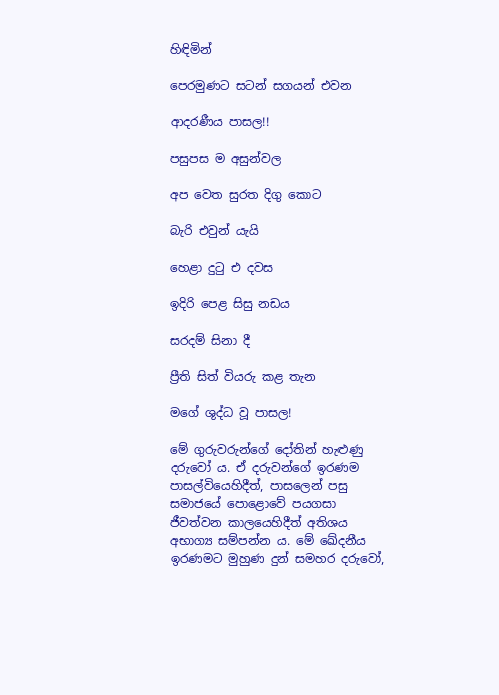හිඳිමින්

පෙරමුණට සටන් සගයන් එවන

ආදරණීය පාසල!!

පසුපස ම අසුන්වල

අප වෙත සුරත දිගු කොට

බැරි එවුන් යැයි

හෙළා දුටු එ දවස

ඉදිරි පෙළ සිසු නඩය

සරදම් සිනා දී

ප්‍රීති සිත් වියරු කළ තැන

මගේ ශුද්ධ වූ පාසල!

මේ ගුරුවරුන්ගේ දෝතින් හැළුණු දරුවෝ ය. ඒ දරුවන්ගේ ඉරණම පාසල්වියෙහිදීත්, පාසලෙන් පසු සමාජයේ පොළොවේ පයගසා ජීවත්වන කාලයෙහිදීත් අතිශය අභාග්‍ය සම්පන්න ය. මේ ඛේදනීය ඉරණමට මුහුණ දුන් සමහර දරුවෝ,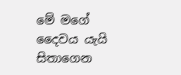මේ මගේ දෛවය යැයි සිතාගෙන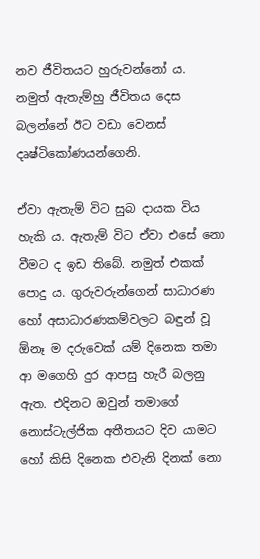නව ජීවිතයට හුරුවන්නෝ ය. නමුත් ඇතැම්හු ජීවිතය දෙස බලන්නේ ඊට වඩා වෙනස් දෘෂ්ටිකෝණයන්ගෙනි.

ඒවා ඇතැම් විට සුබ දායක විය හැකි ය. ඇතැම් විට ඒවා එසේ නො වීමට ද ඉඩ තිබේ. නමුත් එකක් පොදු ය. ගුරුවරුන්ගෙන් සාධාරණ හෝ අසාධාරණකම්වලට බඳුන් වූ ඕනෑ ම දරුවෙක් යම් දිනෙක තමා ආ මගෙහි දුර ආපසු හැරී බලනු ඇත. එදිනට ඔවුන් තමාගේ නොස්ටැල්ජික අතීතයට දිව යාමට හෝ කිසි දිනෙක එවැනි දිනක් නො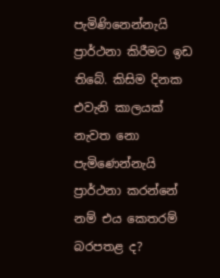පැමිණිනෙන්නැයි ප්‍රාර්ථනා කිරීමට ඉඩ තිබේ. කිසිම දිනක එවැනි කාලයක් නැවත නො පැමිණෙන්නැයි ප්‍රාර්ථනා කරන්නේ නම් එය කෙතරම් බරපතළ ද?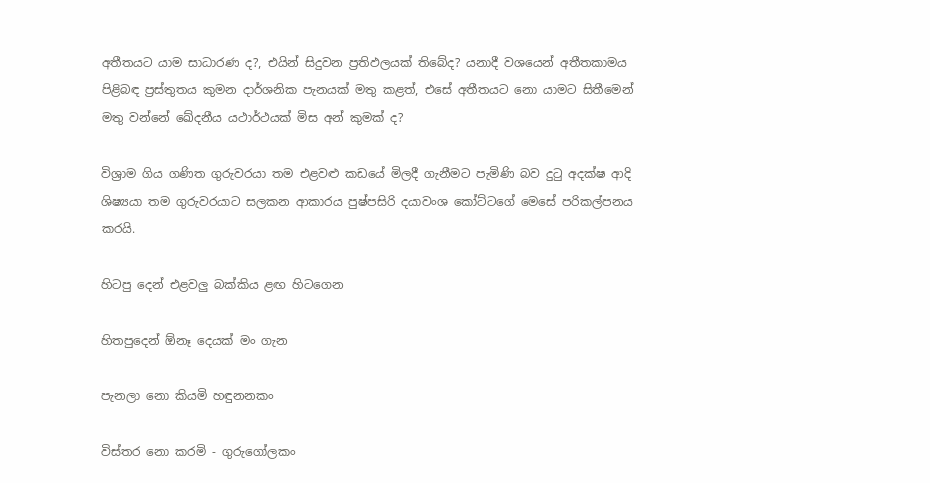අතීතයට යාම සාධාරණ ද?, එයින් සිදුවන ප්‍රතිඵලයක් තිබේද? යනාදී වශයෙන් අතීතකාමය පිළිබඳ ප්‍රස්තුතය කුමන දාර්ශනික පැනයක් මතු කළත්, එසේ අතීතයට නො යාමට සිතීමෙන් මතු වන්නේ ඛේදනීය යථාර්ථයක් මිස අන් කුමක් ද?

විශ්‍රාම ගිය ගණිත ගුරුවරයා තම එළවළු කඩයේ මිලදී ගැනීමට පැමිණි බව දුටු අදක්ෂ ආදි ශිෂ්‍යයා තම ගුරුවරයාට සලකන ආකාරය පුෂ්පසිරි දයාවංශ කෝට්ටගේ මෙසේ පරිකල්පනය කරයි.

හිටපු දෙන් එළවලු බක්කිය ළඟ හිටගෙන

හිතපුදෙන් ඕනෑ දෙයක් මං ගැන

පැනලා නො කියමි හඳුනනකං

විස්තර නො කරමි - ගුරුගෝලකං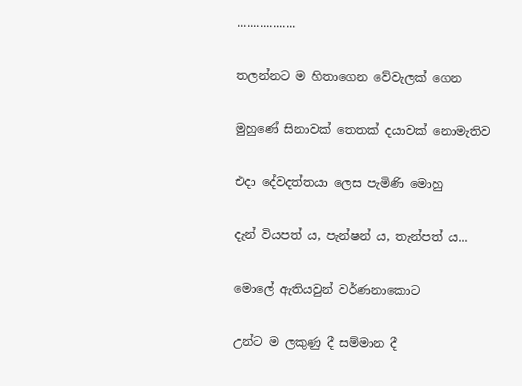..................

තලන්නට ම හිතාගෙන වේවැලක් ගෙන

මුහුණේ සිනාවක් තෙතක් දයාවක් නොමැතිව

එදා දේවදත්තයා ලෙස පැමිණි මොහු

දැන් වියපත් ය, පැන්ෂන් ය, තැන්පත් ය...

මොලේ ඇතියවුන් වර්ණනාකොට

උන්ට ම ලකුණු දී සම්මාන දී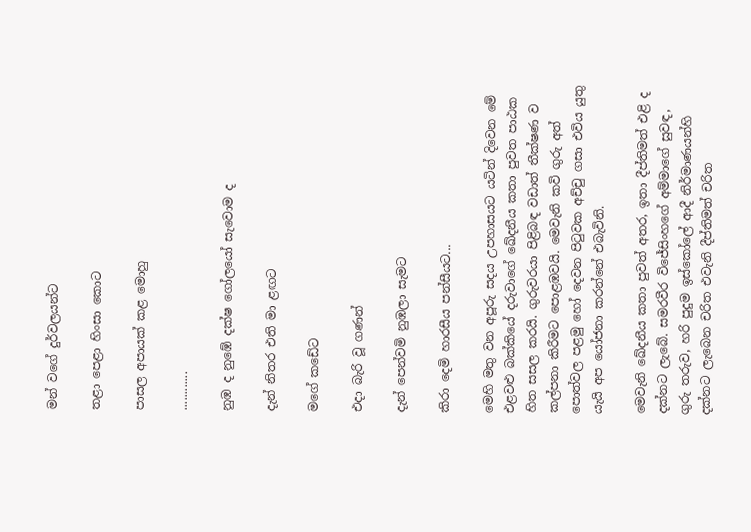මන් වගේ දුර්වලයන්ට

තළා පෙළා හිංසා කොට

පාසල අපායක් කළ මොහු

............

නුඹ ද නුඹේ දක්ෂ ගෝලයෝ සැවොම ද

දැන් නිතර එති මා ළඟට

මගේ කඩේට

එදා බැරි වූ ගණන්

දැන් පෙන්වමි නුඹලා සැමට

කිරා දෙමි හාරසීය පන්සීයට...

මෙහි මතු වන අපූරු සදය උපහාසයට යටින් දිවෙන මේ එළවළු බක්කියේ දරුවාගේ ඛේදනීය කතා පුවත පාඨක හිත සසල කරයි. ගුරුවරයා පිළිබඳ වඩාත් තීක්ෂණ ව කල්පනා කිරීමට පොළඹවයි. මෙවැනි කවි ගුරු අත් පොත්වල පළමු හෝ දෙවන පිටුවක අච්චු ගසා එවිය යුතු යැයි අප යෝජනා කරන්නේ එබැවිනි.

මෙවැනි ඛේදනීය කතා පුවත් අතර, ඉතා දීප්තිමත් එළි ද දක්නට ලැබේ. සමරවීර විජේසිංහගේ අම්මාගේ සුවඳ, ගුරු තරුව, හරි පුදුම ඉස්කෝලේ ආදී නිර්මාණයන්හි දක්නට ලැබෙන චරිත එවැනි දීප්තිමත් චරිත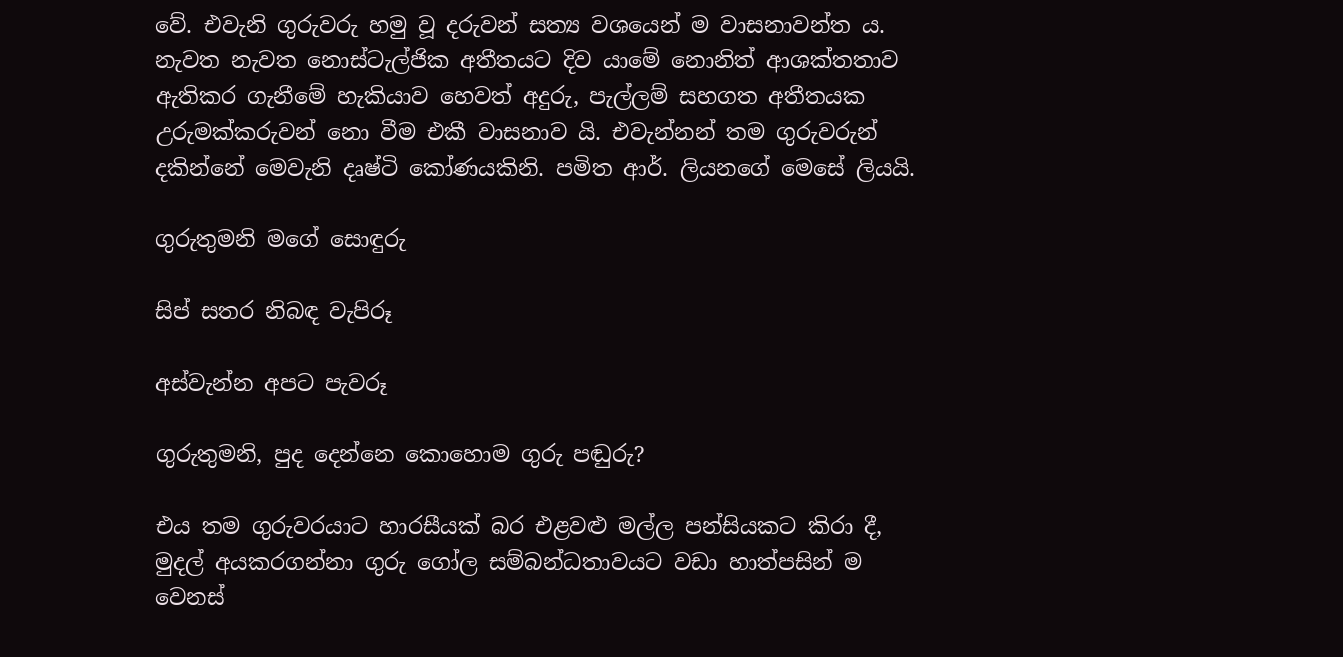වේ. එවැනි ගුරුවරු හමු වූ දරුවන් සත්‍ය වශයෙන් ම වාසනාවන්ත ය. නැවත නැවත නොස්ටැල්ජික අතීතයට දිව යාමේ නොනිත් ආශක්තතාව ඇතිකර ගැනීමේ හැකියාව හෙවත් අදුරු, පැල්ලම් සහගත අතීතයක උරුමක්කරුවන් නො වීම එකී වාසනාව යි. එවැන්නන් තම ගුරුවරුන් දකින්නේ මෙවැනි දෘෂ්ටි කෝණයකිනි. පමිත ආර්. ලියනගේ මෙසේ ලියයි.

ගුරුතුමනි මගේ සොඳුරු

සිප් සතර නිබඳ වැපිරූ

අස්වැන්න අපට පැවරූ

ගුරුතුමනි, පුද දෙන්නෙ කොහොම ගුරු පඬුරු?

එය තම ගුරුවරයාට හාරසීයක් බර එළවළු මල්ල පන්සියකට කිරා දී, මුදල් අයකරගන්නා ගුරු ගෝල සම්බන්ධතාවයට වඩා හාත්පසින් ම වෙනස්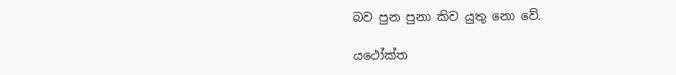බව පුන පුනා කිව යුතු නො වේ.

යථෝක්ත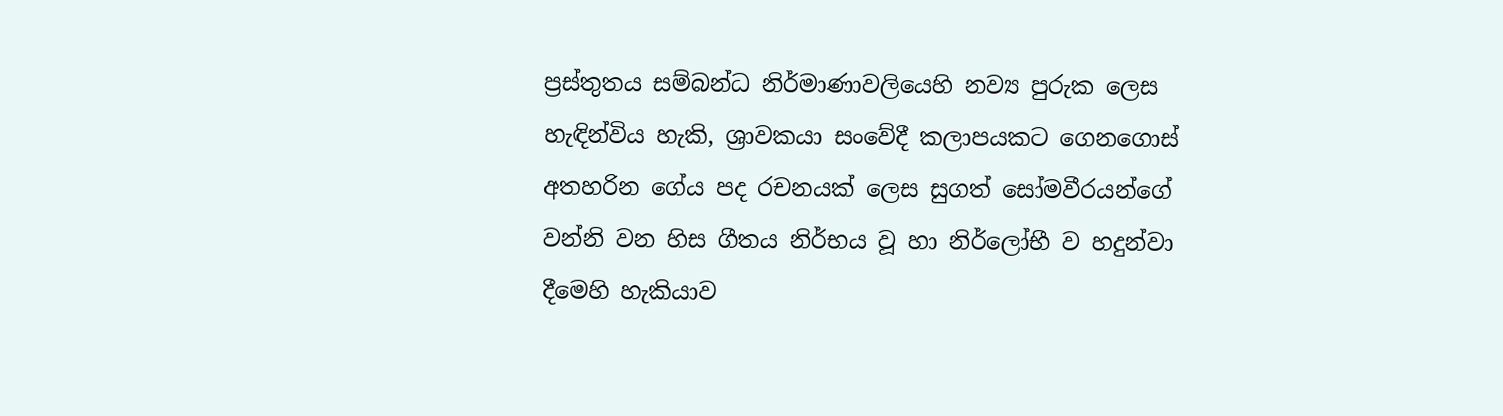ප්‍රස්තුතය සම්බන්ධ නිර්මාණාවලියෙහි නව්‍ය පුරුක ලෙස හැඳින්විය හැකි, ශ්‍රාවකයා සංවේදී කලාපයකට ගෙනගොස් අතහරින ගේය පද රචනයක් ලෙස සුගත් සෝමවීරයන්ගේ වන්නි වන හිස ගීතය නිර්භය වූ හා නිර්ලෝභී ව හදුන්වා දීමෙහි හැකියාව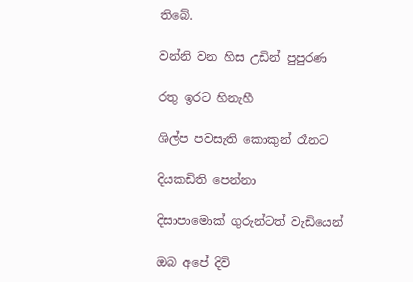තිබේ.

වන්නි වන හිස උඩින් පුපුරණ

රතු ඉරට හිනැහී

ශිල්ප පවසැති කොකුන් රෑනට

දියකඩිති පෙන්නා

දිසාපාමොක් ගුරුන්ටත් වැඩියෙන්

ඔබ අපේ දිවි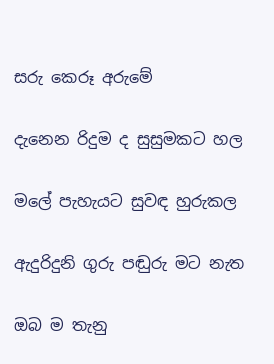සරු කෙරූ අරුමේ

දැනෙන රිදුම ද සුසුමකට හල

මලේ පැහැයට සුවඳ හුරුකල

ඇදුරිදුනි ගුරු පඬුරු මට නැත

ඔබ ම තැනු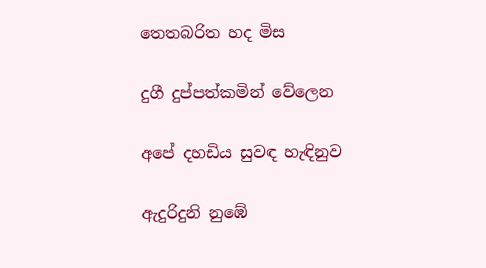තෙතබරිත හද මිස

දුගී දුප්පත්කමින් වේලෙන

අපේ දහඩිය සුවඳ හැඳිනුව

ඇදුරිදුනි නුඹේ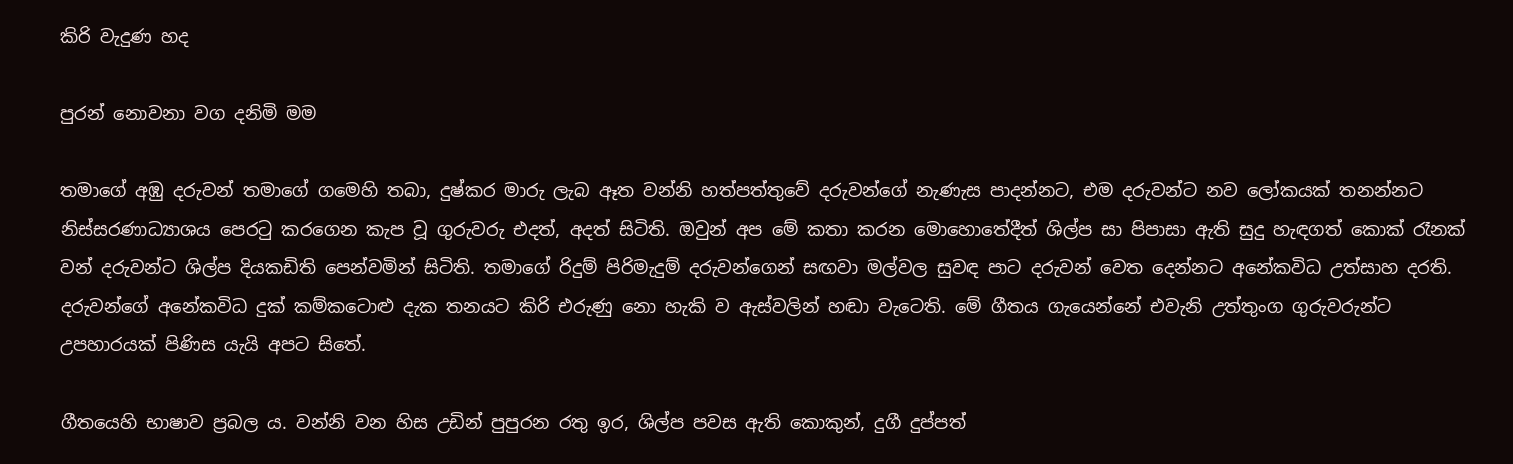කිරි වැදුණ හද

පුරන් නොවනා වග දනිමි මම

තමාගේ අඹු දරුවන් තමාගේ ගමෙහි තබා, දුෂ්කර මාරු ලැබ ඈත වන්නි හත්පත්තුවේ දරුවන්ගේ නැණැස පාදන්නට, එම දරුවන්ට නව ලෝකයක් තනන්නට නිස්සරණාධ්‍යාශය පෙරටු කරගෙන කැප වූ ගුරුවරු එදත්, අදත් සිටිති. ඔවුන් අප මේ කතා කරන මොහොතේදීත් ශිල්ප සා පිපාසා ඇති සුදු හැඳගත් කොක් රෑනක් වන් දරුවන්ට ශිල්ප දියකඩිති පෙන්වමින් සිටිති. තමාගේ රිදුම් පිරිමැදුම් දරුවන්ගෙන් සඟවා මල්වල සුවඳ පාට දරුවන් වෙත දෙන්නට අනේකවිධ උත්සාහ දරති. දරුවන්ගේ අනේකවිධ දුක් කම්කටොළු දැක තනයට කිරි එරුණු නො හැකි ව ඇස්වලින් හඬා වැටෙති. මේ ගීතය ගැයෙන්නේ එවැනි උත්තුංග ගුරුවරුන්ට උපහාරයක් පිණිස යැයි අපට සිතේ.

ගීතයෙහි භාෂාව ප්‍රබල ය. වන්නි වන හිස උඩින් පුපුරන රතු ඉර, ශිල්ප පවස ඇති කොකුන්, දුගී දුප්පත්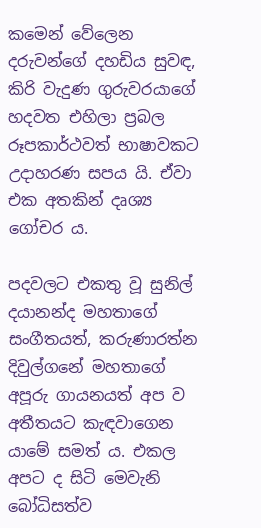කමෙන් වේලෙන දරුවන්ගේ දහඩිය සුවඳ, කිරි වැදුණ ගුරුවරයාගේ හදවත එහිලා ප්‍රබල රූපකාර්ථවත් භාෂාවකට උදාහරණ සපය යි. ඒවා එක අතකින් දෘශ්‍ය ගෝචර ය.

පදවලට එකතු වූ සුනිල් දයානන්ද මහතාගේ සංගීතයත්, කරුණාරත්න දිවුල්ගනේ මහතාගේ අපූරු ගායනයත් අප ව අතීතයට කැඳවාගෙන යාමේ සමත් ය. එකල අපට ද සිටි මෙවැනි බෝධිසත්ව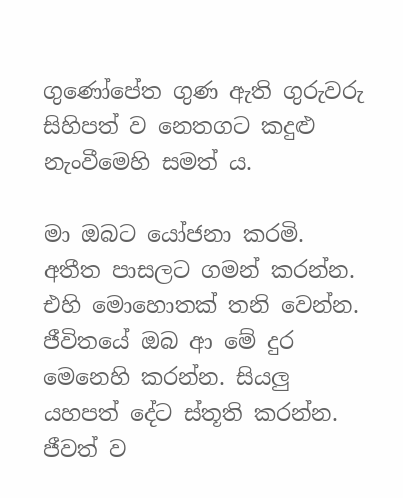ගුණෝපේත ගුණ ඇති ගුරුවරු සිහිපත් ව නෙතගට කදුළු නැංවීමෙහි සමත් ය.

මා ඔබට යෝජනා කරමි. අතීත පාසලට ගමන් කරන්න. එහි මොහොතක් තනි වෙන්න. ජීවිතයේ ඔබ ආ මේ දුර මෙනෙහි කරන්න. සියලු යහපත් දේට ස්තූති කරන්න. ජීවත් ව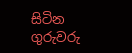සිටින ගුරුවරු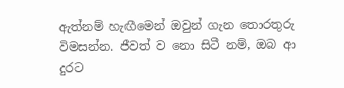ඇත්නම් හැඟීමෙන් ඔවුන් ගැන තොරතුරු විමසන්න. ජීවත් ව නො සිටී නම්, ඔබ ආ දුරට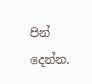පින් දෙන්න.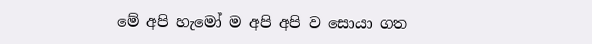මේ අපි හැමෝ ම අපි අපි ව සොයා ගත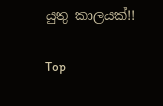යුතු කාලයක්!!

Top